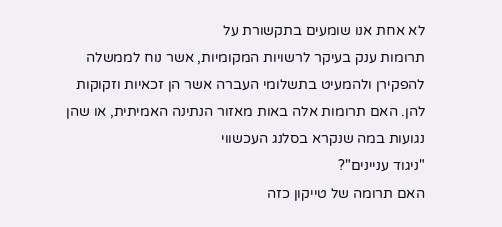לא אחת אנו שומעים בתקשורת על
תרומות ענק בעיקר לרשויות המקומיות, אשר נוח לממשלה להפקירן ולהמעיט בתשלומי העברה אשר הן זכאיות וזקוקות להן. האם תרומות אלה באות מאזור הנתינה האמיתית, או שהן נגועות במה שנקרא בסלנג העכשווי
"ניגוד עניינים"?
האם תרומה של טייקון כזה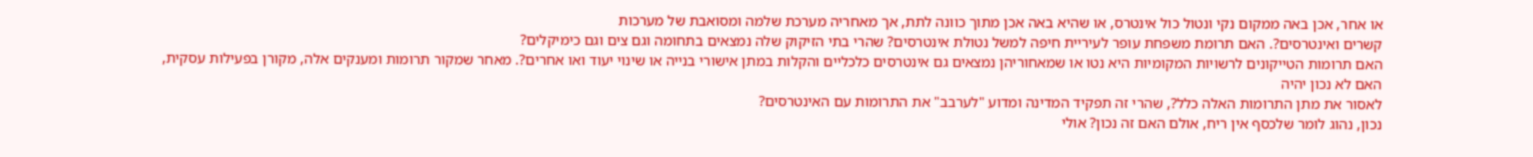או אחר, אכן באה ממקום נקי ונטול כול אינטרס, או שהיא באה אכן מתוך כוונה לתת, אך מאחריה מערכת שלמה ומסואבת של מערכות
קשרים ואינטרסים?. האם תרומת משפחת עופר לעיריית חיפה למשל נטולת אינטרסים? שהרי בתי הזיקוק שלה נמצאים בתחומה וגם צים וגם כימיקלים?
האם תרומות הטייקונים לרשויות המקומיות היא נטו או שמאחוריהן נמצאים גם אינטרסים כלכליים והקלות במתן אישורי בנייה או שינוי יעוד ואו אחרים?. מאחר שמקור תרומות ומענקים אלה, מקורן בפעילות עסקית, האם לא נכון יהיה
לאסור את מתן התרומות האלה כלל?, שהרי זה תפקיד המדינה ומדוע "לערבב" את התרומות עם האינטרסים?
נכון, נהוג לומר שלכסף אין ריח, אולם האם זה נכון? אולי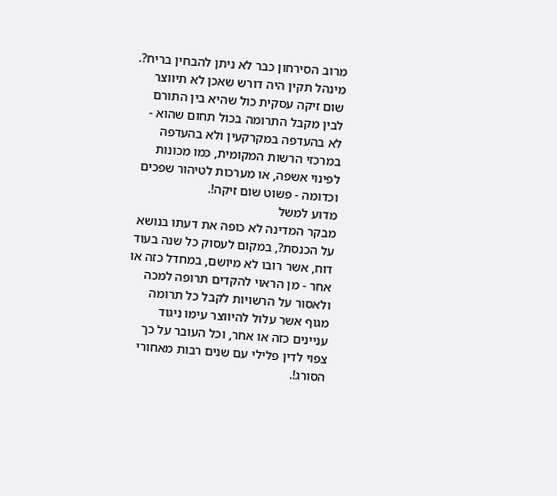מרוב הסירחון כבר לא ניתן להבחין בריח?. מינהל תקין היה דורש שאכן לא תיווצר שום זיקה עסקית כול שהיא בין התורם לבין מקבל התרומה בכול תחום שהוא - לא בהעדפה במקרקעין ולא בהעדפה במרכזי הרשות המקומית, כמו מכונות לפינוי אשפה, או מערכות לטיהור שפכים וכדומה - פשוט שום זיקה!.
מדוע למשל
מבקר המדינה לא כופה את דעתו בנושא על הכנסת?, במקום לעסוק כל שנה בעוד דוח, אשר רובו לא מיושם, במחדל כזה או אחר - מן הראוי להקדים תרופה למכה ולאסור על הרשויות לקבל כל תרומה מגוף אשר עלול להיווצר עימו ניגוד עניינים כזה או אחר, וכל העובר על כך צפוי לדין פלילי עם שנים רבות מאחורי הסורג!.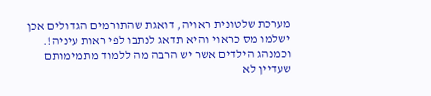מערכת שלטונית ראויה, דואגת שהתורמים הגדולים אכן ישלמו מס כראוי והיא תדאג לנתבו לפי ראות עיניה!.
וכמנהג הילדים אשר יש הרבה מה ללמוד מתמימותם שעדיין לא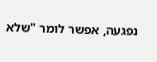נפגעה, אפשר לומר "שלא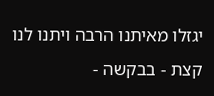יגזלו מאיתנו הרבה ויתנו לנו קצת - בבקשה -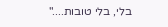בלי, בלי טובות...."